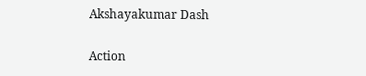Akshayakumar Dash

Action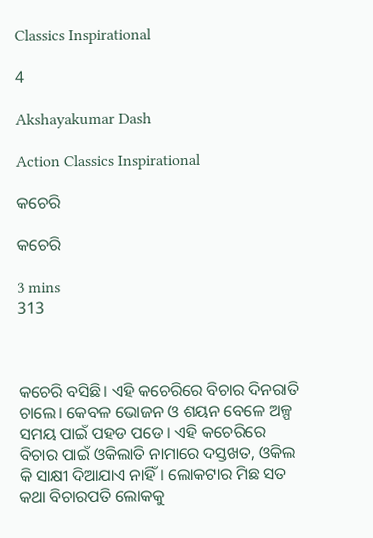Classics Inspirational

4

Akshayakumar Dash

Action Classics Inspirational

କଚେରି

କଚେରି

3 mins
313



କଚେରି ବସିଛି। ଏହି କଚେରିରେ ବିଚାର ଦିନରାତି ଚାଲେ। କେବଳ ଭୋଜନ ଓ ଶୟନ ବେଳେ ଅଳ୍ପ ସମୟ ପାଇଁ ପହଡ ପଡେ। ଏହି କଚେରିରେ ବିଚାର ପାଇଁ ଓକିଲାତି ନାମାରେ ଦସ୍ତଖତ, ଓକିଲ କି ସାକ୍ଷୀ ଦିଆଯାଏ ନାହିଁ। ଲୋକଟାର ମିଛ ସତ କଥା ବିଚାରପତି ଲୋକକୁ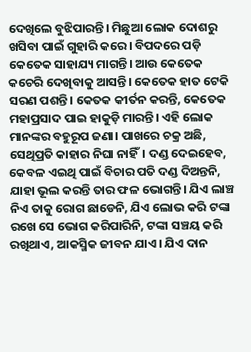ଦେଖିଲେ ବୁଝିପାରନ୍ତି। ମିଛୁଆ ଲୋକ ଦୋଶରୁ ଖସିବା ପାଇଁ ଗୁହାରି କରେ। ବିପଦରେ ପଡ଼ି କେତେକ ସାହାଯ୍ୟ ମାଗନ୍ତି। ଆଉ କେତେକ କଚେରି ଦେଖିବାକୁ ଆସନ୍ତି। କେତେକ ହାତ ଟେକି ସରଣ ପଶନ୍ତି। କେତକ କୀର୍ତନ କରନ୍ତି, କେତେକ ମହାପ୍ରସାଦ ପାଇ ହାକୁଡ଼ି ମାରନ୍ତି। ଏହି ଲୋକ ମାନଙ୍କର ବହୁରୂପ ଜଣା। ପାଖରେ ଚକ୍ର ଅଛି, ସେଥିପ୍ରତି କାହାର ନିଘା ନାହିଁ। ଦଣ୍ଡ ଦେଇହେବ, କେବଳ ଏଇଥି ପାଇଁ ବିଚାର ପତି ଦଣ୍ଡ ଦିଅନ୍ତନି, ଯାହା ଭୂଲ କରନ୍ତି ତାର ଫଳ ଭୋଗନ୍ତି। ଯିଏ ଲାଞ୍ଚ ନିଏ ତାକୁ ରୋଗ ଛାଡେନି, ଯିଏ ଲୋଭ କରି ଟଙ୍କା ରଖେ ସେ ଭୋଗ କରିପାରିନି, ଟଙ୍କା ସଞ୍ଚୟ କରି ରଖିଥାଏ, ଆକସ୍ମିକ ଜୀବନ ଯାଏ। ଯିଏ ଦାନ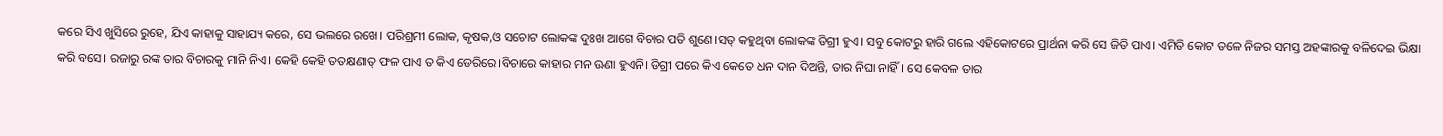କରେ ସିଏ ଖୁସିରେ ରୁହେ, ଯିଏ କାହାକୁ ସାହାଯ୍ୟ କରେ, ସେ ଭଲରେ ରଖେ। ପରିଶ୍ରମୀ ଲୋକ, କୃଷକ,ଓ ସଚୋଟ ଲୋକଙ୍କ ଦୁଃଖ ଆଗେ ବିଚାର ପତି ଶୁଣେ।ସତ୍ କହୁଥିବା ଲୋକଙ୍କ ଡିଗ୍ରୀ ହୁଏ। ସବୁ କୋଟରୁ ହାରି ଗଲେ ଏହିକୋଟରେ ପ୍ରାର୍ଥନା କରି ସେ ଜିତି ପାଏ। ଏମିତି କୋଟ ତଳେ ନିଜର ସମସ୍ତ ଅହଙ୍କାରକୁ ବଳିଦେଇ ଭିକ୍ଷା କରି ବସେ। ରଜାରୁ ରଙ୍କ ତାର ବିଚାରକୁ ମାନି ନିଏ। କେହି କେହି ତତକ୍ଷଣାତ୍ ଫଳ ପାଏ ତ କିଏ ଡେରିରେ।ବିଚାରେ କାହାର ମନ ଊଣା ହୁଏନି। ଡିଗ୍ରୀ ପରେ କିଏ କେତେ ଧନ ଦାନ ଦିଅନ୍ତି, ତାର ନିଘା ନାହିଁ। ସେ କେବଳ ତାର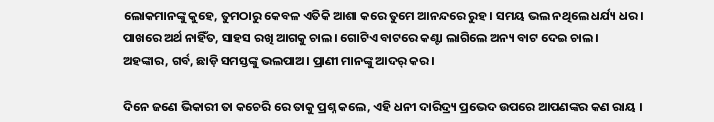ଲୋକମାନଙ୍କୁ କୁହେ, ତୁମଠାରୁ କେବଳ ଏତିକି ଆଶା କରେ ତୁମେ ଆନନ୍ଦରେ ରୁହ। ସମୟ ଭଲ ନଥିଲେ ଧର୍ଯ୍ୟ ଧର। ପାଖରେ ଅର୍ଥ ନାହିଁତ, ସାହସ ରଖି ଆଗକୁ ଚାଲ। ଗୋଟିଏ ବାଟରେ କଣ୍ଟା ଲାଗିଲେ ଅନ୍ୟ ବାଟ ଦେଇ ଚାଲ। ଅହଙ୍କାର, ଗର୍ବ, ଛାଡ଼ି ସମସ୍ତଙ୍କୁ ଭଲପାଅ। ପ୍ରାଣୀ ମାନଙ୍କୁ ଆଦର୍ କର।

ଦିନେ ଜଣେ ଭିକାରୀ ତା କଚେରି ରେ ତାକୁ ପ୍ରଶ୍ନ କଲେ, ଏହି ଧନୀ ଦାରିଦ୍ର୍ୟ ପ୍ରଭେଦ ଉପରେ ଆପଣଙ୍କର କଣ ରାୟ ।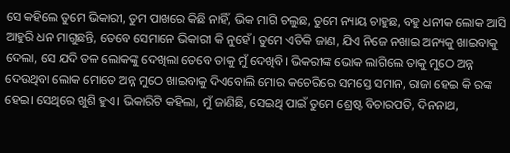ସେ କହିଲେ ତୁମେ ଭିକାରୀ, ତୁମ ପାଖରେ କିଛି ନାହିଁ, ଭିକ ମାଗି ଚଲୁଛ, ତୁମେ ନ୍ୟାୟ ଚାହୁଛ, ବହୁ ଧନୀକ ଲୋକ ଆସି ଆହୁରି ଧନ ମାଗୁଛନ୍ତି, ତେବେ ସେମାନେ ଭିକାରୀ କି ନୁହେଁ। ତୁମେ ଏତିକି ଜାଣ, ଯିଏ ନିଜେ ନଖାଇ ଅନ୍ୟକୁ ଖାଇବାକୁ ଦେଲା, ସେ ଯଦି ତଳ ଲୋକଙ୍କୁ ଦେଖିଲା ତେବେ ତାକୁ ମୁଁ ଦେଖିବି। ଭିକରୀଙ୍କ ଭୋକ ଲାଗିଲେ ତାକୁ ମୁଠେ ଅନ୍ନ ଦେଉଥିବା ଲୋକ ମୋତେ ଅନ୍ନ ମୁଠେ ଖାଇବାକୁ ଦିଏବୋଲି ମୋର କଚେରିରେ ସମସ୍ତେ ସମାନ, ରାଜା ହେଇ କି ରଙ୍କ ହେଇ। ସେଥିରେ ଖୁଶି ହୁଏ। ଭିକାରିଟି କହିଲା, ମୁଁ ଜାଣିଛି, ସେଇଥି ପାଇଁ ତୁମେ ଶ୍ରେଷ୍ଟ ବିଚାରପତି, ଦିନନାଥ,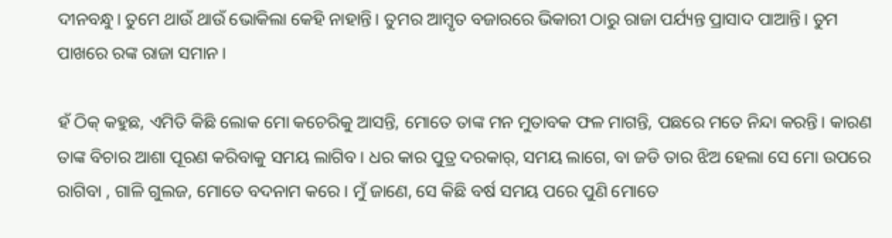ଦୀନବନ୍ଧୁ। ତୁମେ ଥାଉଁ ଥାଉଁ ଭୋକିଲା କେହି ନାହାନ୍ତି। ତୁମର ଆମ୍ବୃତ ବଜାରରେ ଭିକାରୀ ଠାରୁ ରାଜା ପର୍ଯ୍ୟନ୍ତ ପ୍ରାସାଦ ପାଆନ୍ତି। ତୁମ ପାଖରେ ରଙ୍କ ରାଜା ସମାନ।

ହଁ ଠିକ୍ କହୁଛ, ଏମିତି କିଛି ଲୋକ ମୋ କଚେରିକୁ ଆସନ୍ତି, ମୋତେ ତାଙ୍କ ମନ ମୁତାବକ ଫଳ ମାଗନ୍ତି, ପଛରେ ମତେ ନିନ୍ଦା କରନ୍ତି। କାରଣ ତାଙ୍କ ବିଚାର ଆଶା ପୂରଣ କରିବାକୁ ସମୟ ଲାଗିବ। ଧର କାର ପୁତ୍ର ଦରକାର୍, ସମୟ ଲାଗେ, ବା ଜଡି ତାର ଝିଅ ହେଲା ସେ ମୋ ଉପରେ ରାଗିବା , ଗାଳି ଗୁଲଜ, ମୋତେ ବଦନାମ କରେ। ମୁଁ ଜାଣେ, ସେ କିଛି ବର୍ଷ ସମୟ ପରେ ପୁଣି ମୋତେ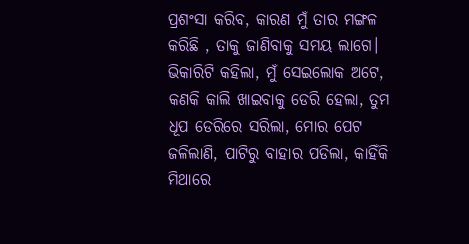ପ୍ରଶଂସା କରିବ, କାରଣ ମୁଁ ତାର ମଙ୍ଗଳ କରିଛି , ତାକୁ ଜାଣିବାକୁ ସମୟ ଲାଗେ। ଭିକାରିଟି କହିଲା, ମୁଁ ସେଇଲୋକ ଅଟେ, କଣକି କାଲି ଖାଇବାକୁ ଡେରି ହେଲା, ତୁମ ଧୂପ ଡେରିରେ ସରିଲା, ମୋର ପେଟ ଜଳିଲାଣି, ପାଟିରୁ ବାହାର ପଡିଲା, କାହିଁକି ମିଥାରେ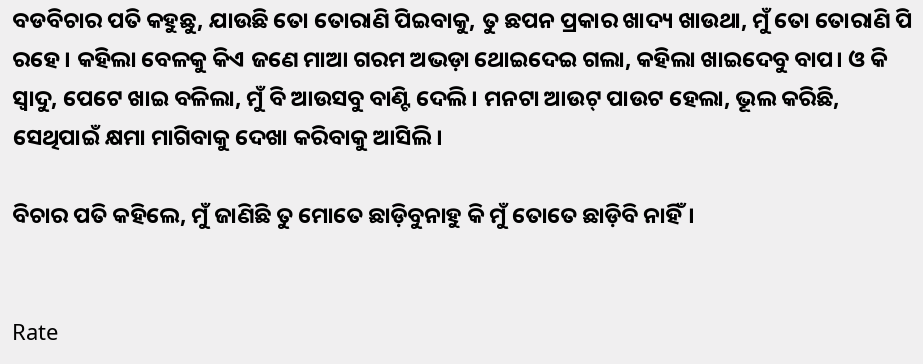ବଡବିଚାର ପତି କହୁଛୁ, ଯାଉଛି ତୋ ତୋରାଣି ପିଇବାକୁ, ତୁ ଛପନ ପ୍ରକାର ଖାଦ୍ୟ ଖାଉଥା, ମୁଁ ତୋ ତୋରାଣି ପି ରହେ। କହିଲା ବେଳକୁ କିଏ ଜଣେ ମାଆ ଗରମ ଅଭଡ଼ା ଥୋଇଦେଇ ଗଲା, କହିଲା ଖାଇଦେବୁ ବାପ। ଓ କି ସ୍ୱାଦୁ, ପେଟେ ଖାଇ ବଳିଲା, ମୁଁ ବି ଆଉସବୁ ବାଣ୍ଟି ଦେଲି। ମନଟା ଆଉଟ୍ ପାଉଟ ହେଲା, ଭୂଲ କରିଛି, ସେଥିପାଇଁ କ୍ଷମା ମାଗିବାକୁ ଦେଖା କରିବାକୁ ଆସିଲି।

ବିଚାର ପତି କହିଲେ, ମୁଁ ଜାଣିଛି ତୁ ମୋତେ ଛାଡ଼ିବୁନାହୁ କି ମୁଁ ତୋତେ ଛାଡ଼ିବି ନାହିଁ।


Rate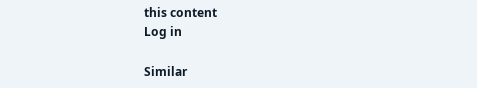this content
Log in

Similar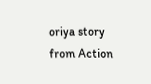oriya story from Action